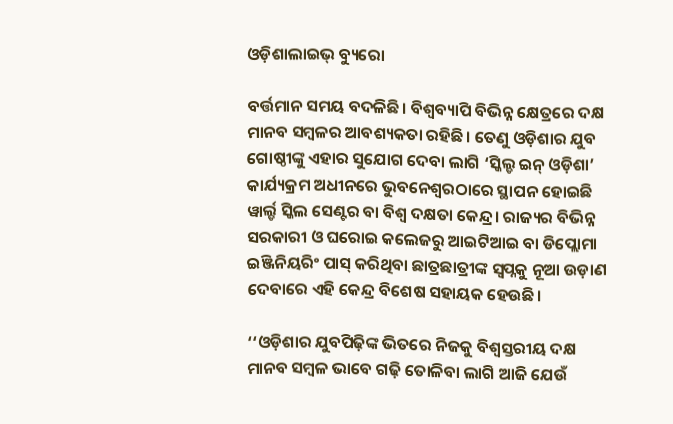ଓଡ଼ିଶାଲାଇଭ୍‌ ବ୍ୟୁରୋ

ବର୍ତ୍ତମାନ ସମୟ ବଦଳିଛି। ବିଶ୍ୱବ୍ୟାପି ବିଭିନ୍ନ କ୍ଷେତ୍ରରେ ଦକ୍ଷ ମାନବ ସମ୍ବଳର ଆବଶ୍ୟକତା ରହିଛି। ତେଣୁ ଓଡ଼ିଶାର ଯୁବ ଗୋଷ୍ଠୀଙ୍କୁ ଏହାର ସୁଯୋଗ ଦେବା ଲାଗି ‘ସ୍କିଲ୍ଡ ଇନ୍‌ ଓଡ଼ିଶା’ କାର୍ଯ୍ୟକ୍ରମ ଅଧୀନରେ ଭୁବନେଶ୍ୱରଠାରେ ସ୍ଥାପନ ହୋଇଛି ୱାର୍ଲ୍ଡ ସ୍କିଲ ସେଣ୍ଟର ବା ବିଶ୍ୱ ଦକ୍ଷତା କେନ୍ଦ୍ର। ରାଜ୍ୟର ବିଭିନ୍ନ ସରକାରୀ ଓ ଘରୋଇ କଲେଜରୁ ଆଇଟିଆଇ ବା ଡିପ୍ଲୋମା ଇଞ୍ଜିନିୟରିଂ ପାସ୍‌ କରିଥିବା ଛାତ୍ରଛାତ୍ରୀଙ୍କ ସ୍ୱପ୍ନକୁ ନୂଆ ଉଡ଼ାଣ ଦେବାରେ ଏହି କେନ୍ଦ୍ର ବିଶେଷ ସହାୟକ ହେଉଛି।

‘‘ଓଡ଼ିଶାର ଯୁବପିଢ଼ିଙ୍କ ଭିତରେ ନିଜକୁ ବିଶ୍ୱସ୍ତରୀୟ ଦକ୍ଷ ମାନବ ସମ୍ବଳ ଭାବେ ଗଢ଼ି ତୋଳିବା ଲାଗି ଆଜି ଯେଉଁ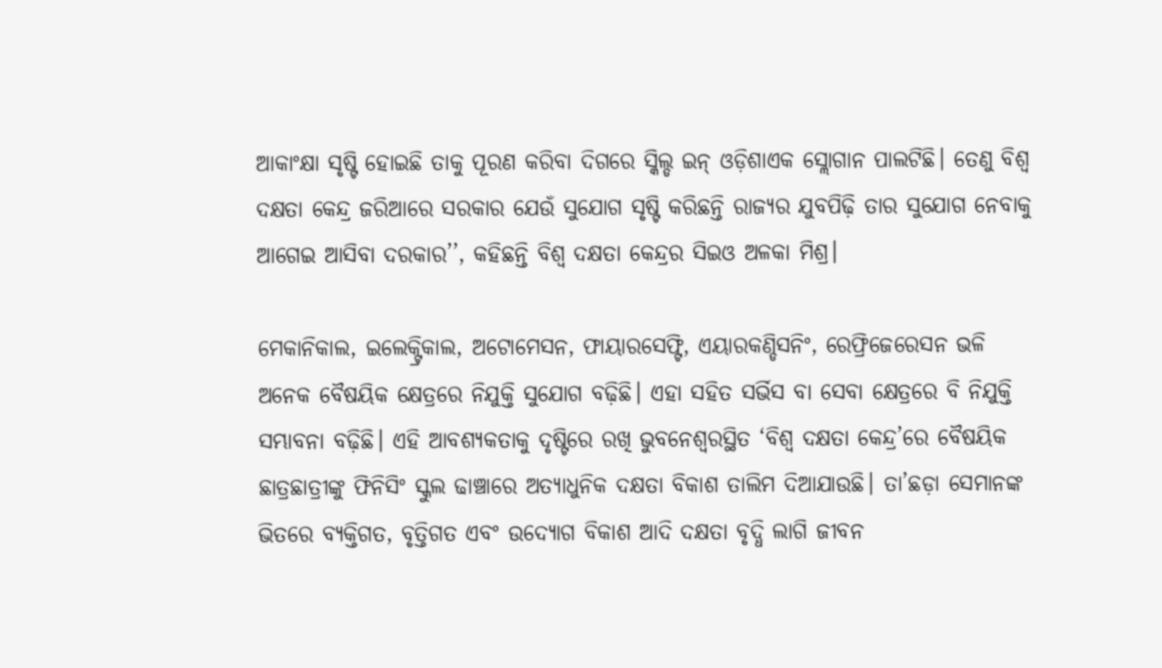ଆକାଂକ୍ଷା ସୃଷ୍ଟି ହୋଇଛି ତାକୁ ପୂରଣ କରିବା ଦିଗରେ ସ୍କିଲ୍ଡ ଇନ୍ ଓଡ଼ିଶାଏକ ସ୍ଲୋଗାନ ପାଲଟିଛି। ତେଣୁ ବିଶ୍ୱ ଦକ୍ଷତା କେନ୍ଦ୍ର ଜରିଆରେ ସରକାର ଯେଉଁ ସୁଯୋଗ ସୃଷ୍ଟି କରିଛନ୍ତି ରାଜ୍ୟର ଯୁବପିଢ଼ି ତାର ସୁଯୋଗ ନେବାକୁ ଆଗେଇ ଆସିବା ଦରକାର’’, କହିଛନ୍ତି ବିଶ୍ୱ ଦକ୍ଷତା କେନ୍ଦ୍ରର ସିଇଓ ଅଳକା ମିଶ୍ର।

ମେକାନିକାଲ, ଇଲେକ୍ଟ୍ରିକାଲ, ଅଟୋମେସନ, ଫାୟାରସେଫ୍ଟି, ଏୟାରକଣ୍ଡିସନିଂ, ରେଫ୍ରିଜେରେସନ ଭଳି ଅନେକ ବୈଷୟିକ କ୍ଷେତ୍ରରେ ନିଯୁକ୍ତି ସୁଯୋଗ ବଢ଼ିଛି। ଏହା ସହିତ ସର୍ଭିସ ବା ସେବା କ୍ଷେତ୍ରରେ ବି ନିଯୁକ୍ତି ସମ୍ଭାବନା ବଢ଼ିଛି। ଏହି ଆବଶ୍ୟକତାକୁ ଦୃଷ୍ଟିରେ ରଖି ଭୁବନେଶ୍ୱରସ୍ଥିତ ‘ବିଶ୍ଵ ଦକ୍ଷତା କେନ୍ଦ୍ର’ରେ ବୈଷୟିକ ଛାତ୍ରଛାତ୍ରୀଙ୍କୁ ଫିନିସିଂ ସ୍କୁଲ ଢାଞ୍ଚାରେ ଅତ୍ୟାଧୁନିକ ଦକ୍ଷତା ବିକାଶ ତାଲିମ ଦିଆଯାଉଛି। ତା’ଛଡ଼ା ସେମାନଙ୍କ ଭିତରେ ବ୍ୟକ୍ତିଗତ, ବୃତ୍ତିଗତ ଏବଂ ଉଦ୍ୟୋଗ ବିକାଶ ଆଦି ଦକ୍ଷତା ବୃଦ୍ଧି ଲାଗି ଜୀବନ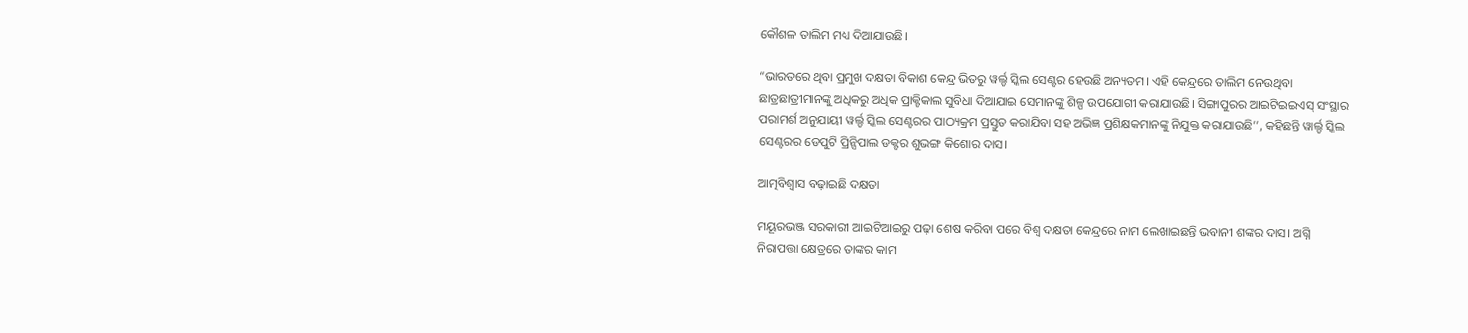କୌଶଳ ତାଲିମ ମଧ୍ୟ ଦିଆଯାଉଛି।

“ଭାରତରେ ଥିବା ପ୍ରମୁଖ ଦକ୍ଷତା ବିକାଶ କେନ୍ଦ୍ର ଭିତରୁ ୱର୍ଲ୍ଡ ସ୍କିଲ ସେଣ୍ଟର ହେଉଛି ଅନ୍ୟତମ। ଏହି କେନ୍ଦ୍ରରେ ତାଲିମ ନେଉଥିବା ଛାତ୍ରଛାତ୍ରୀମାନଙ୍କୁ ଅଧିକରୁ ଅଧିକ ପ୍ରାକ୍ଟିକାଲ ସୁବିଧା ଦିଆଯାଇ ସେମାନଙ୍କୁ ଶିଳ୍ପ ଉପଯୋଗୀ କରାଯାଉଛି। ସିଙ୍ଗାପୁରର ଆଇଟିଇଇଏସ୍‌ ସଂସ୍ଥାର ପରାମର୍ଶ ଅନୁଯାୟୀ ୱର୍ଲ୍ଡ ସ୍କିଲ ସେଣ୍ଟରର ପାଠ୍ୟକ୍ରମ ପ୍ରସ୍ତୁତ କରାଯିବା ସହ ଅଭିଜ୍ଞ ପ୍ରଶିକ୍ଷକମାନଙ୍କୁ ନିଯୁକ୍ତ କରାଯାଉଛି’’, କହିଛନ୍ତି ୱାର୍ଲ୍ଡ ସ୍କିଲ ସେଣ୍ଟରର ଡେପୁଟି ପ୍ରିନ୍ସିପାଲ ଡକ୍ଟର ଶୁଭଙ୍ଗ କିଶୋର ଦାସ।

ଆତ୍ମବିଶ୍ଵାସ ବଢ଼ାଇଛି ଦକ୍ଷତା

ମୟୂରଭଞ୍ଜ ସରକାରୀ ଆଇଟିଆଇରୁ ପଢ଼ା ଶେଷ କରିବା ପରେ ବିଶ୍ଵ ଦକ୍ଷତା କେନ୍ଦ୍ରରେ ନାମ ଲେଖାଇଛନ୍ତି ଭବାନୀ ଶଙ୍କର ଦାସ। ଅଗ୍ନି ନିରାପତ୍ତା କ୍ଷେତ୍ରରେ ତାଙ୍କର କାମ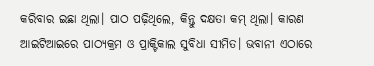କରିବାର ଇଛା ଥିଲା। ପାଠ ପଢ଼ିଥିଲେ, କିନ୍ତୁ ଦକ୍ଷତା କମ୍‌ ଥିଲା। କାରଣ ଆଇଟିଆଇରେ ପାଠ୍ୟକ୍ରମ ଓ ପ୍ରାକ୍ଟିକାଲ ସୁବିଧା ସୀମିତ। ଭବାନୀ ଏଠାରେ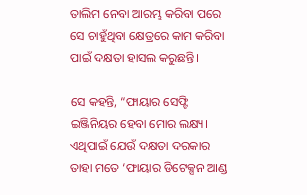ତାଲିମ ନେବା ଆରମ୍ଭ କରିବା ପରେ ସେ ଚାହୁଁଥିବା କ୍ଷେତ୍ରରେ କାମ କରିବା ପାଇଁ ଦକ୍ଷତା ହାସଲ କରୁଛନ୍ତି।

ସେ କହନ୍ତି, “ଫାୟାର ସେଫ୍ଟି ଇଞ୍ଜିନିୟର ହେବା ମୋର ଲକ୍ଷ୍ୟ। ଏଥିପାଇଁ ଯେଉଁ ଦକ୍ଷତା ଦରକାର ତାହା ମତେ ‘ଫାୟାର ଡିଟେକ୍ସନ ଆଣ୍ଡ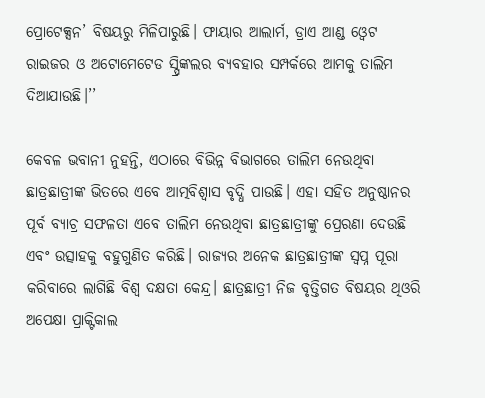ପ୍ରୋଟେକ୍ସନ’ ବିଷୟରୁ ମିଳିପାରୁଛି। ଫାୟାର ଆଲାର୍ମ, ଡ୍ରାଏ ଆଣ୍ଡ ଓ୍ଵେଟ ରାଇଜର ଓ ଅଟୋମେଟେଡ ସ୍ପ୍ରିଙ୍କଲର ବ୍ୟବହାର ସମ୍ପର୍କରେ ଆମକୁ ତାଲିମ ଦିଆଯାଉଛି।’’

କେବଳ ଭବାନୀ ନୁହନ୍ତି, ଏଠାରେ ବିଭିନ୍ନ ବିଭାଗରେ ତାଲିମ ନେଉଥିବା ଛାତ୍ରଛାତ୍ରୀଙ୍କ ଭିତରେ ଏବେ ଆତ୍ମବିଶ୍ଵାସ ବୃଦ୍ଧି ପାଉଛି। ଏହା ସହିତ ଅନୁଷ୍ଠାନର ପୂର୍ବ ବ୍ୟାଚ୍ର ସଫଳତା ଏବେ ତାଲିମ ନେଉଥିବା ଛାତ୍ରଛାତ୍ରୀଙ୍କୁ ପ୍ରେରଣା ଦେଉଛି ଏବଂ ଉତ୍ସାହକୁ ବହୁଗୁଣିତ କରିଛି। ରାଜ୍ୟର ଅନେକ ଛାତ୍ରଛାତ୍ରୀଙ୍କ ସ୍ଵପ୍ନ ପୂରା କରିବାରେ ଲାଗିଛି ବିଶ୍ଵ ଦକ୍ଷତା କେନ୍ଦ୍ର। ଛାତ୍ରଛାତ୍ରୀ ନିଜ ବୃତ୍ତିଗତ ବିଷୟର ଥିଓରି ଅପେକ୍ଷା ପ୍ରାକ୍ଟିକାଲ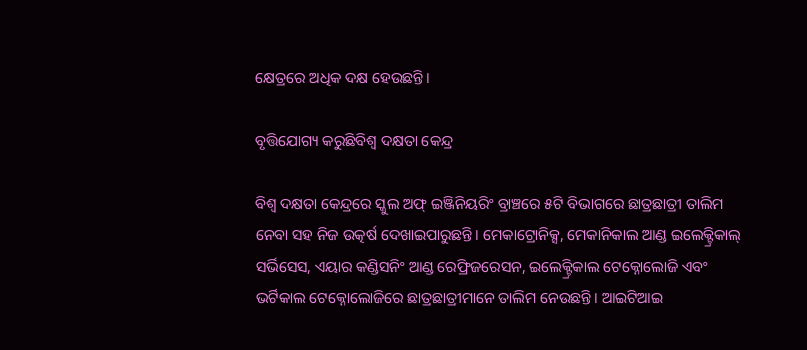କ୍ଷେତ୍ରରେ ଅଧିକ ଦକ୍ଷ ହେଉଛନ୍ତି।

ବୃତ୍ତିଯୋଗ୍ୟ କରୁଛିବିଶ୍ଵ ଦକ୍ଷତା କେନ୍ଦ୍ର

ବିଶ୍ୱ ଦକ୍ଷତା କେନ୍ଦ୍ରରେ ସ୍କୁଲ ଅଫ୍ ଇଞ୍ଜିନିୟରିଂ ବ୍ରାଞ୍ଚରେ ୫ଟି ବିଭାଗରେ ଛାତ୍ରଛାତ୍ରୀ ତାଲିମ ନେବା ସହ ନିଜ ଉତ୍କର୍ଷ ଦେଖାଇପାରୁଛନ୍ତି। ମେକାଟ୍ରୋନିକ୍ସ, ମେକାନିକାଲ ଆଣ୍ଡ ଇଲେକ୍ଟ୍ରିକାଲ୍ ସର୍ଭିସେସ, ଏୟାର କଣ୍ଡିସନିଂ ଆଣ୍ଡ ରେଫ୍ରିଜରେସନ, ଇଲେକ୍ଟ୍ରିକାଲ ଟେକ୍ନୋଲୋଜି ଏବଂ ଭର୍ଟିକାଲ ଟେକ୍ନୋଲୋଜିରେ ଛାତ୍ରଛାତ୍ରୀମାନେ ତାଲିମ ନେଉଛନ୍ତି। ଆଇଟିଆଇ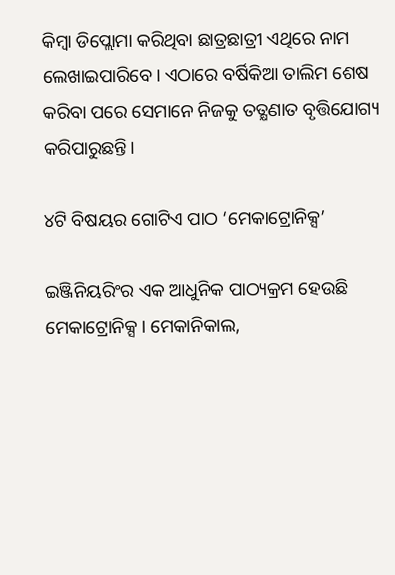କିମ୍ବା ଡିପ୍ଲୋମା କରିଥିବା ଛାତ୍ରଛାତ୍ରୀ ଏଥିରେ ନାମ ଲେଖାଇପାରିବେ। ଏଠାରେ ବର୍ଷିକିଆ ତାଲିମ ଶେଷ କରିବା ପରେ ସେମାନେ ନିଜକୁ ତତ୍କ୍ଷଣାତ ବୃତ୍ତିଯୋଗ୍ୟ କରିପାରୁଛନ୍ତି।

୪ଟି ବିଷୟର ଗୋଟିଏ ପାଠ ‘ମେକାଟ୍ରୋନିକ୍ସ’

ଇଞ୍ଜିନିୟରିଂର ଏକ ଆଧୁନିକ ପାଠ୍ୟକ୍ରମ ହେଉଛି ମେକାଟ୍ରୋନିକ୍ସ। ମେକାନିକାଲ,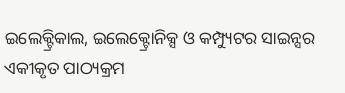ଇଲେକ୍ଟ୍ରିକାଲ, ଇଲେକ୍ଟ୍ରୋନିକ୍ସ ଓ କମ୍ପ୍ୟୁଟର ସାଇନ୍ସର ଏକୀକୃତ ପାଠ୍ୟକ୍ରମ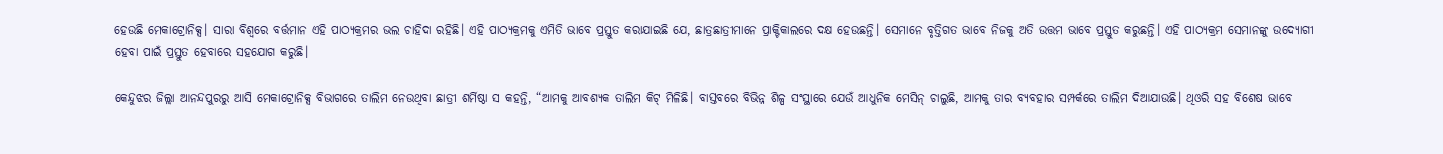ହେଉଛି ମେକାଟ୍ରୋନିକ୍ସ। ସାରା ବିଶ୍ଵରେ ବର୍ତ୍ତମାନ ଏହି ପାଠ୍ୟକ୍ରମର ଭଲ ଚାହିଦା ରହିଛି। ଏହି ପାଠ୍ୟକ୍ରମକୁ ଏମିତି ଭାବେ ପ୍ରସ୍ତୁତ କରାଯାଇଛି ଯେ, ଛାତ୍ରଛାତ୍ରୀମାନେ ପ୍ରାକ୍ଟିକାଲରେ ଦକ୍ଷ ହେଉଛନ୍ତି। ସେମାନେ ବୃତ୍ତିଗତ ଭାବେ ନିଜକୁ ଅତି ଉତ୍ତମ ଭାବେ ପ୍ରସ୍ତୁତ କରୁଛନ୍ତି। ଏହି ପାଠ୍ୟକ୍ରମ ସେମାନଙ୍କୁ ଉଦ୍ୟୋଗୀ ହେବା ପାଇଁ ପ୍ରସ୍ତୁତ ହେବାରେ ସହଯୋଗ କରୁଛି।

କେନ୍ଦୁଝର ଜିଲ୍ଲା ଆନନ୍ଦପୁରରୁ ଆସି ମେକାଟ୍ରୋନିକ୍ସ ବିଭାଗରେ ତାଲିମ ନେଉଥିବା ଛାତ୍ରୀ ଶର୍ମିଷ୍ଠା ସ କହନ୍ତି, “ଆମକୁ ଆବଶ୍ୟକ ତାଲିମ କିଟ୍ ମିଳିଛି। ବାସ୍ତବରେ ବିଭିନ୍ନ ଶିଳ୍ପ ସଂସ୍ଥାରେ ଯେଉଁ ଆଧୁନିକ ମେସିନ୍ ଚାଲୁଛି, ଆମକୁ ତାର ବ୍ୟବହାର ସମ୍ପର୍କରେ ତାଲିମ ଦିଆଯାଉଛି। ଥିଓରି ସହ ବିଶେଷ ଭାବେ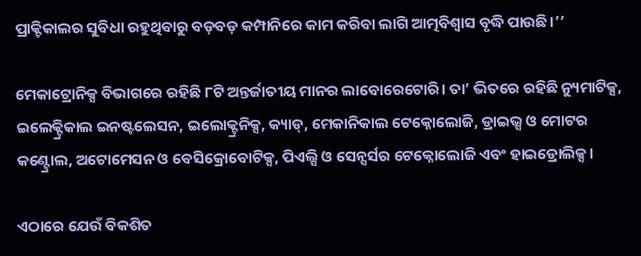ପ୍ରାକ୍ଟିକାଲର ସୁବିଧା ରହୁଥିବାରୁ ବଡ଼ବଡ଼ କମ୍ପାନିରେ କାମ କରିବା ଲାଗି ଆତ୍ମବିଶ୍ଵାସ ବୃଦ୍ଧି ପାଉଛି।’’

ମେକାଟ୍ରୋନିକ୍ସ ବିଭାଗରେ ରହିଛି ୮ଟି ଅନ୍ତର୍ଜାତୀୟ ମାନର ଲାବୋରେଟୋରି। ତା’ ଭିତରେ ରହିଛି ନ୍ୟୁମାଟିକ୍ସ, ଇଲେକ୍ଟ୍ରିକାଲ ଇନଷ୍ଟଲେସନ, ଇଲୋକ୍ଟ୍ରନିକ୍ସ, କ୍ୟାଡ୍, ମେକାନିକାଲ ଟେକ୍ନୋଲୋଜି, ଡ୍ରାଇଭ୍ସ ଓ ମୋଟର କଣ୍ଟ୍ରୋଲ, ଅଟୋମେସନ ଓ ବେସିକ୍ରୋବୋଟିକ୍ସ, ପିଏଲ୍ସି ଓ ସେନ୍ସର୍ସର ଟେକ୍ନୋଲୋଜି ଏବଂ ହାଇଡ୍ରୋଲିକ୍ସ।

ଏଠାରେ ଯେଉଁ ବିକଶିତ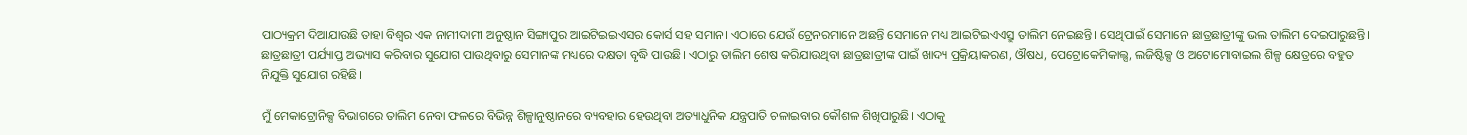ପାଠ୍ୟକ୍ରମ ଦିଆଯାଉଛି ତାହା ବିଶ୍ଵର ଏକ ନାମୀଦାମୀ ଅନୁଷ୍ଠାନ ସିଙ୍ଗାପୁର ଆଇଟିଇଇଏସର କୋର୍ସ ସହ ସମାନ। ଏଠାରେ ଯେଉଁ ଟ୍ରେନରମାନେ ଅଛନ୍ତି ସେମାନେ ମଧ୍ୟ ଆଇଟିଇଏଏସ୍ରୁ ତାଲିମ ନେଇଛନ୍ତି। ସେଥିପାଇଁ ସେମାନେ ଛାତ୍ରଛାତ୍ରୀଙ୍କୁ ଭଲ ତାଲିମ ଦେଇପାରୁଛନ୍ତି। ଛାତ୍ରଛାତ୍ରୀ ପର୍ଯ୍ୟାପ୍ତ ଅଭ୍ୟାସ କରିବାର ସୁଯୋଗ ପାଉଥିବାରୁ ସେମାନଙ୍କ ମଧ୍ୟରେ ଦକ୍ଷତା ବୃଦ୍ଧି ପାଉଛି। ଏଠାରୁ ତାଲିମ ଶେଷ କରିଯାଉଥିବା ଛାତ୍ରଛାତ୍ରୀଙ୍କ ପାଇଁ ଖାଦ୍ୟ ପ୍ରକ୍ରିୟାକରଣ, ଔଷଧ, ପେଟ୍ରୋକେମିକାଲ୍ସ, ଲଜିଷ୍ଟିକ୍ସ ଓ ଅଟୋମୋବାଇଲ ଶିଳ୍ପ କ୍ଷେତ୍ରରେ ବହୁତ ନିଯୁକ୍ତି ସୁଯୋଗ ରହିଛି।

ମୁଁ ମେକାଟ୍ରୋନିକ୍ସ ବିଭାଗରେ ତାଲିମ ନେବା ଫଳରେ ବିଭିନ୍ନ ଶିଳ୍ପାନୁଷ୍ଠାନରେ ବ୍ୟବହାର ହେଉଥିବା ଅତ୍ୟାଧୁନିକ ଯନ୍ତ୍ରପାତି ଚଳାଇବାର କୌଶଳ ଶିଖିପାରୁଛି। ଏଠାକୁ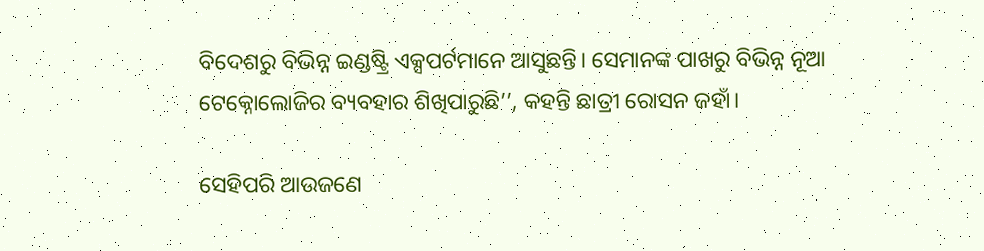ବିଦେଶରୁ ବିଭିନ୍ନ ଇଣ୍ଡଷ୍ଟ୍ରି ଏକ୍ସପର୍ଟମାନେ ଆସୁଛନ୍ତି। ସେମାନଙ୍କ ପାଖରୁ ବିଭିନ୍ନ ନୂଆ ଟେକ୍ନୋଲୋଜିର ବ୍ୟବହାର ଶିଖିପାରୁଛି’’, କହନ୍ତି ଛାତ୍ରୀ ରୋସନ ଜହାଁ।

ସେହିପରି ଆଉଜଣେ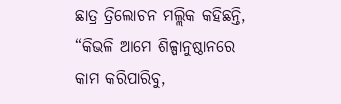ଛାତ୍ର ତ୍ରିଲୋଚନ ମଲ୍ଲିକ କହିଛନ୍ତି, “କିଭଳି ଆମେ ଶିଳ୍ପାନୁଷ୍ଠାନରେ କାମ କରିପାରିବୁ,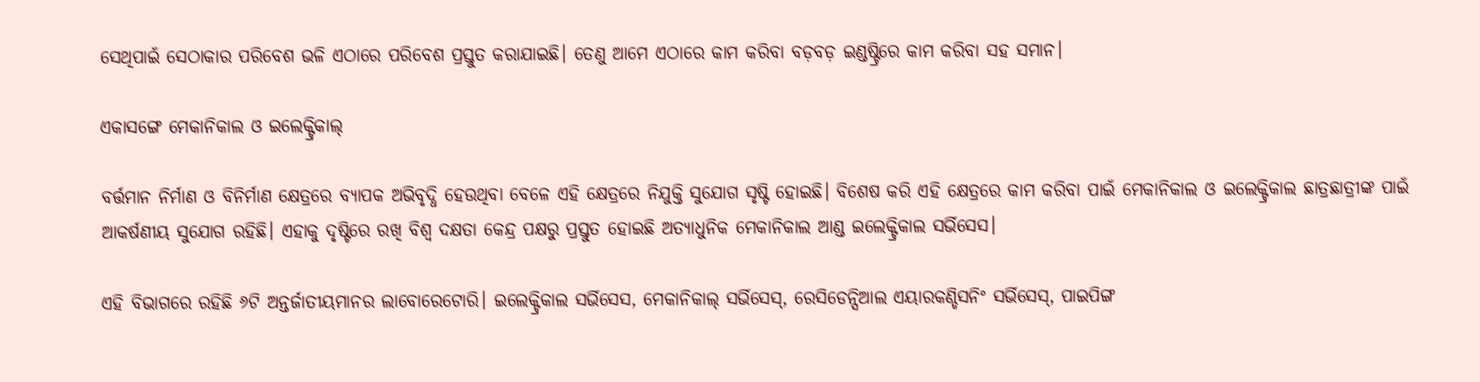ସେଥିପାଇଁ ସେଠାକାର ପରିବେଶ ଭଳି ଏଠାରେ ପରିବେଶ ପ୍ରସ୍ତୁତ କରାଯାଇଛି। ତେଣୁ ଆମେ ଏଠାରେ କାମ କରିବା ବଡ଼ବଡ଼ ଇଣ୍ଡଷ୍ଟ୍ରିରେ କାମ କରିବା ସହ ସମାନ।

ଏକାସଙ୍ଗେ ମେକାନିକାଲ ଓ ଇଲେକ୍ଟ୍ରିକାଲ୍

ବର୍ତ୍ତମାନ ନିର୍ମାଣ ଓ ବିନିର୍ମାଣ କ୍ଷେତ୍ରରେ ବ୍ୟାପକ ଅଭିବୃଦ୍ଧି ହେଉଥିବା ବେଳେ ଏହି କ୍ଷେତ୍ରରେ ନିଯୁକ୍ତି ସୁଯୋଗ ସୃଷ୍ଟି ହୋଇଛି। ବିଶେଷ କରି ଏହି କ୍ଷେତ୍ରରେ କାମ କରିବା ପାଇଁ ମେକାନିକାଲ ଓ ଇଲେକ୍ଟ୍ରିକାଲ ଛାତ୍ରଛାତ୍ରୀଙ୍କ ପାଇଁ ଆକର୍ଷଣୀୟ ସୁଯୋଗ ରହିଛି। ଏହାକୁ ଦୃଷ୍ଟିରେ ରଖି ବିଶ୍ଵ ଦକ୍ଷତା କେନ୍ଦ୍ର ପକ୍ଷରୁ ପ୍ରସ୍ତୁତ ହୋଇଛି ଅତ୍ୟାଧୁନିକ ମେକାନିକାଲ ଆଣ୍ଡ ଇଲେକ୍ଟ୍ରିକାଲ ସର୍ଭିସେସ।

ଏହି ବିଭାଗରେ ରହିଛି ୬ଟି ଅନ୍ତର୍ଜାତୀୟମାନର ଲାବୋରେଟୋରି। ଇଲେକ୍ଟ୍ରିକାଲ ସର୍ଭିସେସ, ମେକାନିକାଲ୍ ସର୍ଭିସେସ୍, ରେସିଡେନ୍ସିଆଲ ଏୟାରକଣ୍ଡିସନିଂ ସର୍ଭିସେସ୍, ପାଇପିଙ୍ଗ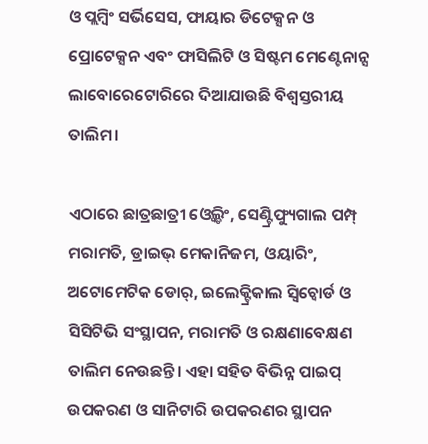ଓ ପ୍ଲମ୍ବିଂ ସର୍ଭିସେସ, ଫାୟାର ଡିଟେକ୍ସନ ଓ ପ୍ରୋଟେକ୍ସନ ଏବଂ ଫାସିଲିଟି ଓ ସିଷ୍ଟମ ମେଣ୍ଟେନାନ୍ସ ଲାବୋରେଟୋରିରେ ଦିଆଯାଉଛି ବିଶ୍ଵସ୍ତରୀୟ ତାଲିମ।

ଏଠାରେ ଛାତ୍ରଛାତ୍ରୀ ଓ୍ଵେଲ୍ଡିଂ, ସେଣ୍ଟ୍ରିଫ୍ୟୁଗାଲ ପମ୍ପ୍ ମରାମତି, ଡ୍ରାଇଭ୍ ମେକାନିଜମ, ଓୟାରିଂ, ଅଟୋମେଟିକ ଡୋର୍‌, ଇଲେକ୍ଟ୍ରିକାଲ ସ୍ଵିଚ୍ବୋର୍ଡ ଓ ସିସିଟିଭି ସଂସ୍ଥାପନ, ମରାମତି ଓ ରକ୍ଷଣାବେକ୍ଷଣ ତାଲିମ ନେଉଛନ୍ତି। ଏହା ସହିତ ବିଭିନ୍ନ ପାଇପ୍ ଉପକରଣ ଓ ସାନିଟାରି ଉପକରଣର ସ୍ଥାପନ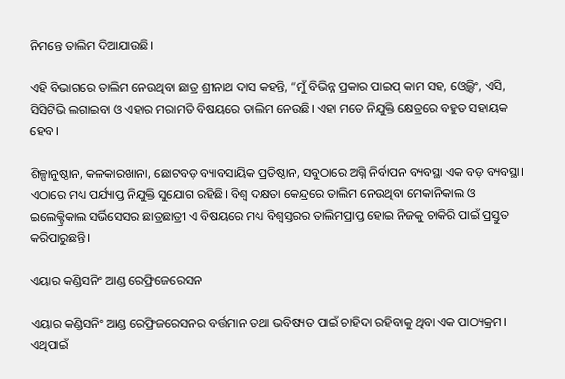ନିମନ୍ତେ ତାଲିମ ଦିଆଯାଉଛି।

ଏହି ବିଭାଗରେ ତାଲିମ ନେଉଥିବା ଛାତ୍ର ଶ୍ରୀନାଥ ଦାସ କହନ୍ତି, “ମୁଁ ବିଭିନ୍ନ ପ୍ରକାର ପାଇପ୍ କାମ ସହ, ଓ୍ଵେଲ୍ଡିଂ, ଏସି, ସିସିଟିଭି ଲଗାଇବା ଓ ଏହାର ମରାମତି ବିଷୟରେ ତାଲିମ ନେଉଛି। ଏହା ମତେ ନିଯୁକ୍ତି କ୍ଷେତ୍ରରେ ବହୁତ ସହାୟକ ହେବ।

ଶିଳ୍ପାନୁଷ୍ଠାନ, କଳକାରଖାନା, ଛୋଟବଡ଼ ବ୍ୟାବସାୟିକ ପ୍ରତିଷ୍ଠାନ, ସବୁଠାରେ ଅଗ୍ନି ନିର୍ବାପନ ବ୍ୟବସ୍ଥା ଏକ ବଡ଼ ବ୍ୟବସ୍ଥା। ଏଠାରେ ମଧ୍ୟ ପର୍ଯ୍ୟାପ୍ତ ନିଯୁକ୍ତି ସୁଯୋଗ ରହିଛି। ବିଶ୍ଵ ଦକ୍ଷତା କେନ୍ଦ୍ରରେ ତାଲିମ ନେଉଥିବା ମେକାନିକାଲ ଓ ଇଲେକ୍ଟ୍ରିକାଲ ସର୍ଭିସେସର ଛାତ୍ରଛାତ୍ରୀ ଏ ବିଷୟରେ ମଧ୍ୟ ବିଶ୍ଵସ୍ତରର ତାଲିମପ୍ରାପ୍ତ ହୋଇ ନିଜକୁ ଚାକିରି ପାଇଁ ପ୍ରସ୍ତୁତ କରିପାରୁଛନ୍ତି।

ଏୟାର କଣ୍ଡିସନିଂ ଆଣ୍ଡ ରେଫ୍ରିଜେରେସନ

ଏୟାର କଣ୍ଡିସନିଂ ଆଣ୍ଡ ରେଫ୍ରିଜରେସନର ବର୍ତ୍ତମାନ ତଥା ଭବିଷ୍ୟତ ପାଇଁ ଚାହିଦା ରହିବାକୁ ଥିବା ଏକ ପାଠ୍ୟକ୍ରମ। ଏଥିପାଇଁ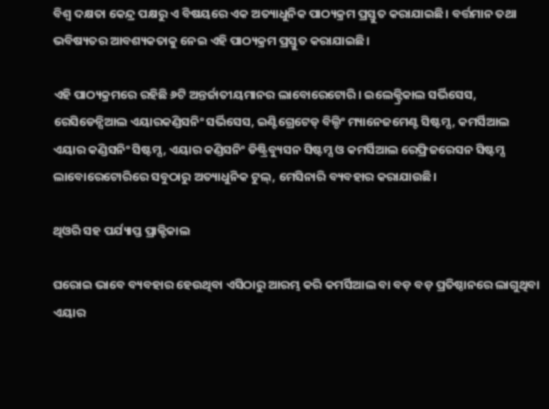ବିଶ୍ଵ ଦକ୍ଷତା କେନ୍ଦ୍ର ପକ୍ଷରୁ ଏ ବିଷୟରେ ଏକ ଅତ୍ୟାଧୁନିକ ପାଠ୍ୟକ୍ରମ ପ୍ରସ୍ତୁତ କରାଯାଇଛି। ବର୍ତ୍ତମାନ ତଥା ଭବିଷ୍ୟତର ଆବଶ୍ୟକତାକୁ ନେଇ ଏହି ପାଠ୍ୟକ୍ରମ ପ୍ରସ୍ତୁତ କରାଯାଇଛି।

ଏହି ପାଠ୍ୟକ୍ରମରେ ରହିଛି ୬ଟି ଅନ୍ତର୍ଜାତୀୟମାନର ଲାବୋରେଟୋରି। ଇଲେକ୍ଟ୍ରିକାଲ ସର୍ଭିସେସ, ରେସିଡେନ୍ସିଆଲ ଏୟାରକଣ୍ଡିସନିଂ ସର୍ଭିସେସ, ଇଣ୍ଟିଗ୍ରେଟେଡ୍ ବିଲ୍ଡିଂ ମ୍ୟାନେଜମେଣ୍ଟ ସିଷ୍ଟମ୍ସ, କମର୍ସିଆଲ ଏୟାର କଣ୍ଡିସନିଂ ସିଷ୍ଟମ୍ସ, ଏୟାର କଣ୍ଡିସନିଂ ଡିଷ୍ଟ୍ରିବ୍ୟୁସନ ସିଷ୍ଟମ୍ସ ଓ କମର୍ସିଆଲ ରେଫ୍ରିଜରେସନ ସିଷ୍ଟମ୍ସ ଲାବୋରେଟୋରିରେ ସବୁଠାରୁ ଅତ୍ୟାଧୁନିକ ଟୁଲ୍, ମେସିନାରି ବ୍ୟବହାର କରାଯାଉଛି।

ଥିଓରି ସହ ପର୍ଯ୍ୟାପ୍ତ ପ୍ରାକ୍ଟିକାଲ

ଘରୋଇ ଭାବେ ବ୍ୟବହାର ହେଉଥିବା ଏସିଠାରୁ ଆରମ୍ଭ କରି କମର୍ସିଆଲ ବା ବଡ଼ ବଡ଼ ପ୍ରତିଷ୍ଠାନରେ ଲାଗୁଥିବା ଏୟାର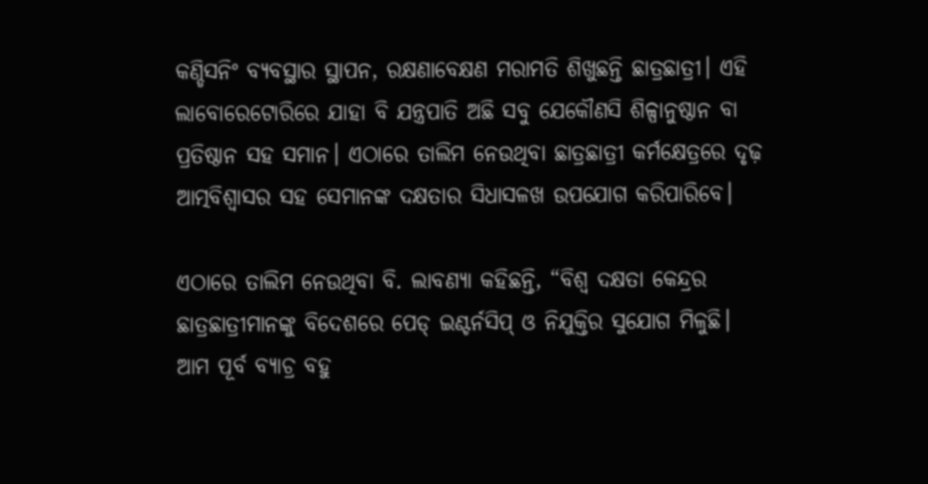କଣ୍ଡିସନିଂ ବ୍ୟବସ୍ଥାର ସ୍ଥାପନ, ରକ୍ଷଣାବେକ୍ଷଣ ମରାମତି ଶିଖୁଛନ୍ତି ଛାତ୍ରଛାତ୍ରୀ। ଏହି ଲାବୋରେଟୋରିରେ ଯାହା ବି ଯନ୍ତ୍ରପାତି ଅଛି ସବୁ ଯେକୌଣସି ଶିଳ୍ପାନୁଷ୍ଠାନ ବା ପ୍ରତିଷ୍ଠାନ ସହ ସମାନ। ଏଠାରେ ତାଲିମ ନେଉଥିବା ଛାତ୍ରଛାତ୍ରୀ କର୍ମକ୍ଷେତ୍ରରେ ଦୃଢ଼ ଆତ୍ମବିଶ୍ଵାସର ସହ ସେମାନଙ୍କ ଦକ୍ଷତାର ସିଧାସଳଖ ଉପଯୋଗ କରିପାରିବେ।

ଏଠାରେ ତାଲିମ ନେଉଥିବା ବି. ଲାବଣ୍ୟା କହିଛନ୍ତି, “ବିଶ୍ଵ ଦକ୍ଷତା କେନ୍ଦ୍ରର ଛାତ୍ରଛାତ୍ରୀମାନଙ୍କୁ ବିଦେଶରେ ପେଡ୍ ଇଣ୍ଟର୍ନସିପ୍ ଓ ନିଯୁକ୍ତିର ସୁଯୋଗ ମିଳୁଛି। ଆମ ପୂର୍ବ ବ୍ୟାଚ୍ର ବହୁ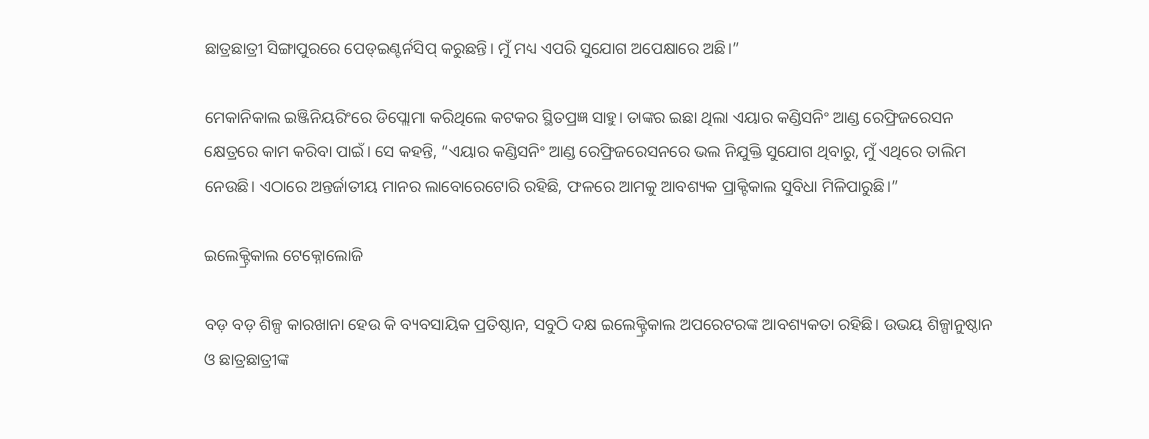ଛାତ୍ରଛାତ୍ରୀ ସିଙ୍ଗାପୁରରେ ପେଡ୍ଇଣ୍ଟର୍ନସିପ୍ କରୁଛନ୍ତି। ମୁଁ ମଧ୍ୟ ଏପରି ସୁଯୋଗ ଅପେକ୍ଷାରେ ଅଛି।”

ମେକାନିକାଲ ଇଞ୍ଜିନିୟରିଂରେ ଡିପ୍ଲୋମା କରିଥିଲେ କଟକର ସ୍ଥିତପ୍ରଜ୍ଞ ସାହୁ। ତାଙ୍କର ଇଛା ଥିଲା ଏୟାର କଣ୍ଡିସନିଂ ଆଣ୍ଡ ରେଫ୍ରିଜରେସନ କ୍ଷେତ୍ରରେ କାମ କରିବା ପାଇଁ। ସେ କହନ୍ତି, “ଏୟାର କଣ୍ଡିସନିଂ ଆଣ୍ଡ ରେଫ୍ରିଜରେସନରେ ଭଲ ନିଯୁକ୍ତି ସୁଯୋଗ ଥିବାରୁ, ମୁଁ ଏଥିରେ ତାଲିମ ନେଉଛି। ଏଠାରେ ଅନ୍ତର୍ଜାତୀୟ ମାନର ଲାବୋରେଟୋରି ରହିଛି, ଫଳରେ ଆମକୁ ଆବଶ୍ୟକ ପ୍ରାକ୍ଟିକାଲ ସୁବିଧା ମିଳିପାରୁଛି।”

ଇଲେକ୍ଟ୍ରିକାଲ ଟେକ୍ନୋଲୋଜି

ବଡ଼ ବଡ଼ ଶିଳ୍ପ କାରଖାନା ହେଉ କି ବ୍ୟବସାୟିକ ପ୍ରତିଷ୍ଠାନ, ସବୁଠି ଦକ୍ଷ ଇଲେକ୍ଟ୍ରିକାଲ ଅପରେଟରଙ୍କ ଆବଶ୍ୟକତା ରହିଛି। ଉଭୟ ଶିଳ୍ପାନୁଷ୍ଠାନ ଓ ଛାତ୍ରଛାତ୍ରୀଙ୍କ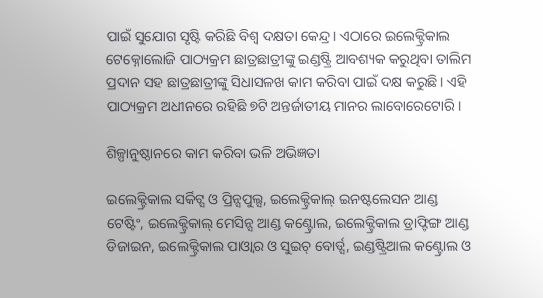ପାଇଁ ସୁଯୋଗ ସୃଷ୍ଟି କରିଛି ବିଶ୍ଵ ଦକ୍ଷତା କେନ୍ଦ୍ର। ଏଠାରେ ଇଲେକ୍ଟ୍ରିକାଲ ଟେକ୍ନୋଲୋଜି ପାଠ୍ୟକ୍ରମ ଛାତ୍ରଛାତ୍ରୀଙ୍କୁ ଇଣ୍ଡଷ୍ଟ୍ରି ଆବଶ୍ୟକ କରୁଥିବା ତାଲିମ ପ୍ରଦାନ ସହ ଛାତ୍ରଛାତ୍ରୀଙ୍କୁ ସିଧାସଳଖ କାମ କରିବା ପାଇଁ ଦକ୍ଷ କରୁଛି। ଏହି ପାଠ୍ୟକ୍ରମ ଅଧୀନରେ ରହିଛି ୭ଟି ଅନ୍ତର୍ଜାତୀୟ ମାନର ଲାବୋରେଟୋରି।

ଶିଳ୍ପାନୁଷ୍ଠାନରେ କାମ କରିବା ଭଳି ଅଭିଜ୍ଞତା

ଇଲେକ୍ଟ୍ରିକାଲ ସର୍କିଟ୍ସ ଓ ପ୍ରିନ୍ସପୁଲ୍ସ, ଇଲେକ୍ଟ୍ରିକାଲ୍ ଇନଷ୍ଟଲେସନ ଆଣ୍ଡ ଟେଷ୍ଟିଂ, ଇଲେକ୍ଟ୍ରିକାଲ୍ ମେସିନ୍ସ ଆଣ୍ଡ କଣ୍ଟ୍ରୋଲ, ଇଲେକ୍ଟ୍ରିକାଲ ଡ୍ରାଫ୍ଟିଙ୍ଗ ଆଣ୍ଡ ଡିଜାଇନ, ଇଲେକ୍ଟ୍ରିକାଲ ପାଓ୍ଵାର ଓ ସୁଇଚ୍ ବୋର୍ଡ୍ସ, ଇଣ୍ଡଷ୍ଟ୍ରିଆଲ କଣ୍ଟ୍ରୋଲ ଓ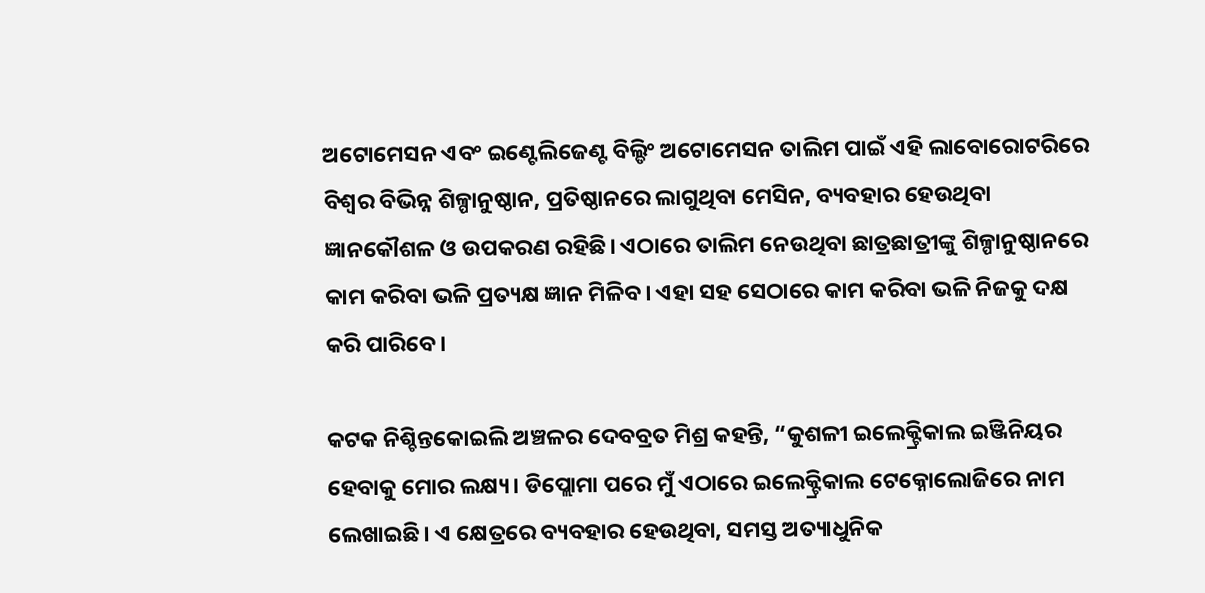ଅଟୋମେସନ ଏବଂ ଇଣ୍ଟେଲିଜେଣ୍ଟ ବିଲ୍ଡିଂ ଅଟୋମେସନ ତାଲିମ ପାଇଁ ଏହି ଲାବୋରୋଟରିରେ ବିଶ୍ଵର ବିଭିନ୍ନ ଶିଳ୍ପାନୁଷ୍ଠାନ, ପ୍ରତିଷ୍ଠାନରେ ଲାଗୁଥିବା ମେସିନ, ବ୍ୟବହାର ହେଉଥିବା ଜ୍ଞାନକୌଶଳ ଓ ଉପକରଣ ରହିଛି। ଏଠାରେ ତାଲିମ ନେଉଥିବା ଛାତ୍ରଛାତ୍ରୀଙ୍କୁ ଶିଳ୍ପାନୁଷ୍ଠାନରେ କାମ କରିବା ଭଳି ପ୍ରତ୍ୟକ୍ଷ ଜ୍ଞାନ ମିଳିବ। ଏହା ସହ ସେଠାରେ କାମ କରିବା ଭଳି ନିଜକୁ ଦକ୍ଷ କରି ପାରିବେ।

କଟକ ନିଶ୍ଚିନ୍ତକୋଇଲି ଅଞ୍ଚଳର ଦେବବ୍ରତ ମିଶ୍ର କହନ୍ତି, “କୁଶଳୀ ଇଲେକ୍ଟ୍ରିକାଲ ଇଞ୍ଜିନିୟର ହେବାକୁ ମୋର ଲକ୍ଷ୍ୟ। ଡିପ୍ଲୋମା ପରେ ମୁଁ ଏଠାରେ ଇଲେକ୍ଟ୍ରିକାଲ ଟେକ୍ନୋଲୋଜିରେ ନାମ ଲେଖାଇଛି। ଏ କ୍ଷେତ୍ରରେ ବ୍ୟବହାର ହେଉଥିବା, ସମସ୍ତ ଅତ୍ୟାଧୁନିକ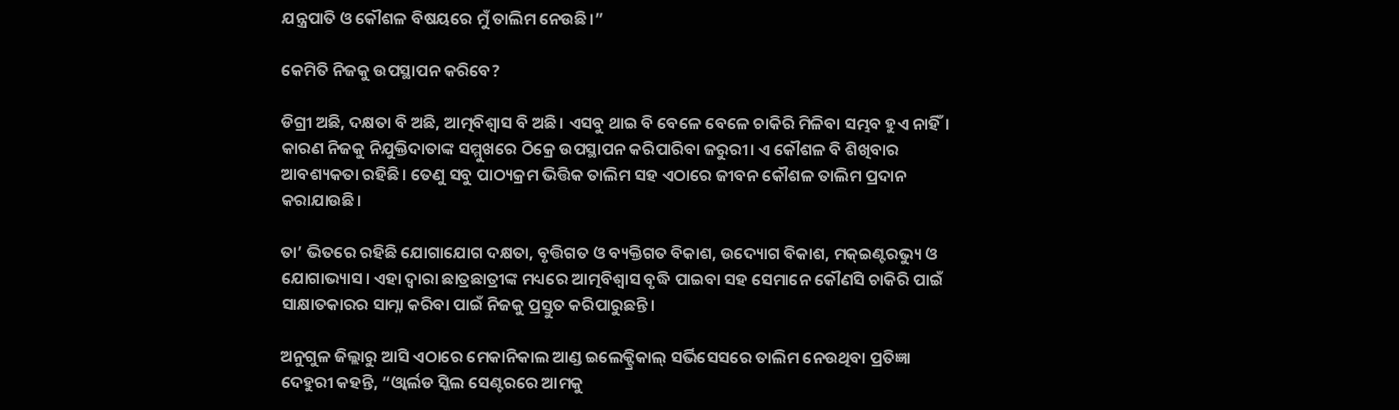ଯନ୍ତ୍ରପାତି ଓ କୌଶଳ ବିଷୟରେ ମୁଁ ତାଲିମ ନେଉଛି।”

କେମିତି ନିଜକୁ ଉପସ୍ଥାପନ କରିବେ?

ଡିଗ୍ରୀ ଅଛି, ଦକ୍ଷତା ବି ଅଛି, ଆତ୍ମବିଶ୍ଵାସ ବି ଅଛି। ଏସବୁ ଥାଇ ବି ବେଳେ ବେଳେ ଚାକିରି ମିଳିବା ସମ୍ଭବ ହୁଏ ନାହିଁ। କାରଣ ନିଜକୁ ନିଯୁକ୍ତିଦାତାଙ୍କ ସମ୍ମୁଖରେ ଠିକ୍ରେ ଉପସ୍ଥାପନ କରିପାରିବା ଜରୁରୀ। ଏ କୌଶଳ ବି ଶିଖିବାର ଆବଶ୍ୟକତା ରହିଛି। ତେଣୁ ସବୁ ପାଠ୍ୟକ୍ରମ ଭିତ୍ତିକ ତାଲିମ ସହ ଏଠାରେ ଜୀବନ କୌଶଳ ତାଲିମ ପ୍ରଦାନ କରାଯାଉଛି।

ତା’ ଭିତରେ ରହିଛି ଯୋଗାଯୋଗ ଦକ୍ଷତା, ବୃତ୍ତିଗତ ଓ ବ୍ୟକ୍ତିଗତ ବିକାଶ, ଉଦ୍ୟୋଗ ବିକାଶ, ମକ୍ଇଣ୍ଟରଭ୍ୟୁ ଓ ଯୋଗାଭ୍ୟାସ। ଏହା ଦ୍ଵାରା ଛାତ୍ରଛାତ୍ରୀଙ୍କ ମଧ୍ୟରେ ଆତ୍ମବିଶ୍ଵାସ ବୃଦ୍ଧି ପାଇବା ସହ ସେମାନେ କୌଣସି ଚାକିରି ପାଇଁ ସାକ୍ଷାତକାରର ସାମ୍ନା କରିବା ପାଇଁ ନିଜକୁ ପ୍ରସ୍ତୁତ କରିପାରୁଛନ୍ତି।

ଅନୁଗୁଳ ଜିଲ୍ଲାରୁ ଆସି ଏଠାରେ ମେକାନିକାଲ ଆଣ୍ଡ ଇଲେକ୍ଟ୍ରିକାଲ୍ ସର୍ଭିସେସରେ ତାଲିମ ନେଉଥିବା ପ୍ରତିଜ୍ଞା ଦେହୁରୀ କହନ୍ତି, “ଓ୍ଵାର୍ଲଡ ସ୍କିଲ ସେଣ୍ଟରରେ ଆମକୁ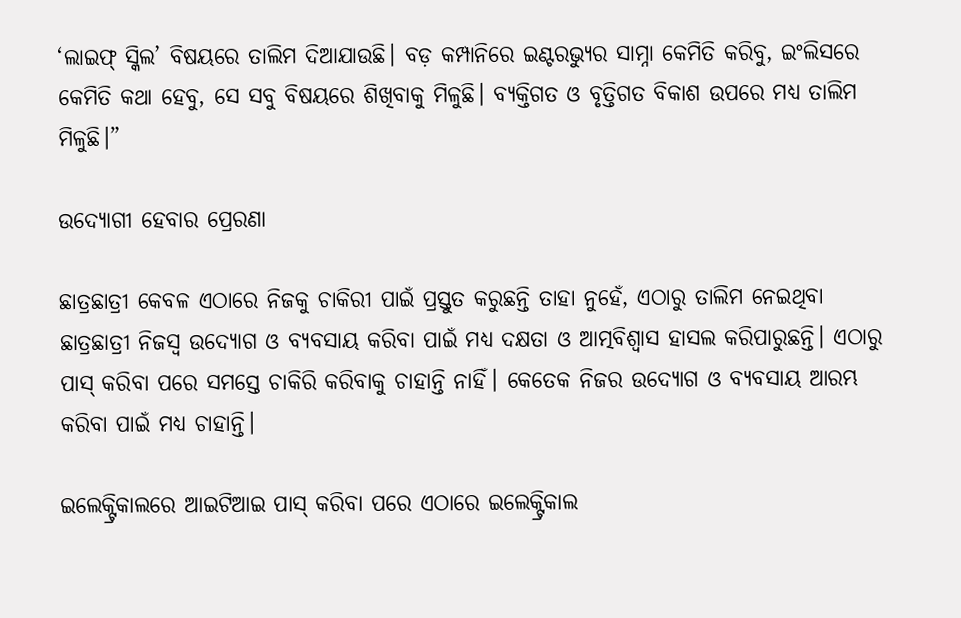‘ଲାଇଫ୍ ସ୍କିଲ’ ବିଷୟରେ ତାଲିମ ଦିଆଯାଉଛି। ବଡ଼ କମ୍ପାନିରେ ଇଣ୍ଟରଭ୍ୟୁର ସାମ୍ନା କେମିତି କରିବୁ, ଇଂଲିସରେ କେମିତି କଥା ହେବୁ, ସେ ସବୁ ବିଷୟରେ ଶିଖିବାକୁ ମିଳୁଛି। ବ୍ୟକ୍ତିଗତ ଓ ବୃତ୍ତିଗତ ବିକାଶ ଉପରେ ମଧ୍ୟ ତାଲିମ ମିଳୁଛି।”

ଉଦ୍ୟୋଗୀ ହେବାର ପ୍ରେରଣା

ଛାତ୍ରଛାତ୍ରୀ କେବଳ ଏଠାରେ ନିଜକୁ ଚାକିରୀ ପାଇଁ ପ୍ରସ୍ତୁତ କରୁଛନ୍ତି ତାହା ନୁହେଁ, ଏଠାରୁ ତାଲିମ ନେଇଥିବା ଛାତ୍ରଛାତ୍ରୀ ନିଜସ୍ଵ ଉଦ୍ୟୋଗ ଓ ବ୍ୟବସାୟ କରିବା ପାଇଁ ମଧ୍ୟ ଦକ୍ଷତା ଓ ଆତ୍ମବିଶ୍ଵାସ ହାସଲ କରିପାରୁଛନ୍ତି। ଏଠାରୁ ପାସ୍ କରିବା ପରେ ସମସ୍ତେ ଚାକିରି କରିବାକୁ ଚାହାନ୍ତି ନାହିଁ। କେତେକ ନିଜର ଉଦ୍ୟୋଗ ଓ ବ୍ୟବସାୟ ଆରମ୍ଭ କରିବା ପାଇଁ ମଧ୍ୟ ଚାହାନ୍ତି।

ଇଲେକ୍ଟ୍ରିକାଲରେ ଆଇଟିଆଇ ପାସ୍ କରିବା ପରେ ଏଠାରେ ଇଲେକ୍ଟ୍ରିକାଲ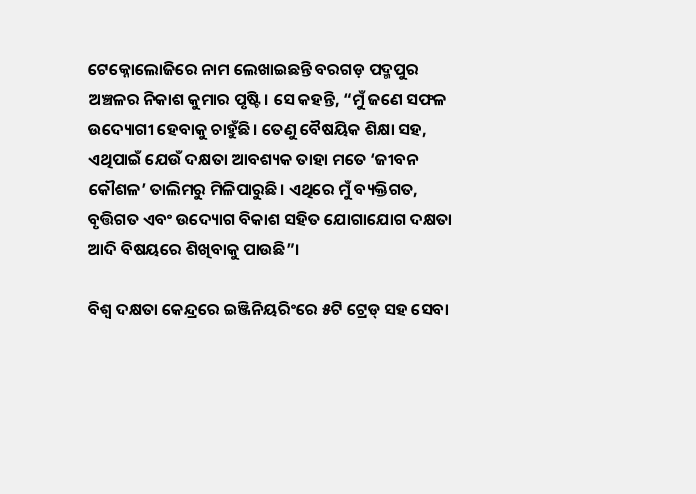ଟେକ୍ନୋଲୋଜିରେ ନାମ ଲେଖାଇଛନ୍ତି ବରଗଡ଼ ପଦ୍ମପୁର ଅଞ୍ଚଳର ନିକାଶ କୁମାର ପୃଷ୍ଟି। ସେ କହନ୍ତି, “ମୁଁ ଜଣେ ସଫଳ ଉଦ୍ୟୋଗୀ ହେବାକୁ ଚାହୁଁଛି। ତେଣୁ ବୈଷୟିକ ଶିକ୍ଷା ସହ, ଏଥିପାଇଁ ଯେଉଁ ଦକ୍ଷତା ଆବଶ୍ୟକ ତାହା ମତେ ‘ଜୀବନ କୌଶଳ’ ତାଲିମରୁ ମିଳିପାରୁଛି। ଏଥିରେ ମୁଁ ବ୍ୟକ୍ତିଗତ, ବୃତ୍ତିଗତ ଏବଂ ଉଦ୍ୟୋଗ ବିକାଶ ସହିତ ଯୋଗାଯୋଗ ଦକ୍ଷତା ଆଦି ବିଷୟରେ ଶିଖିବାକୁ ପାଉଛି”।

ବିଶ୍ୱ ଦକ୍ଷତା କେନ୍ଦ୍ରରେ ଇଞ୍ଜିନିୟରିଂରେ ୫ଟି ଟ୍ରେଡ୍ ସହ ସେବା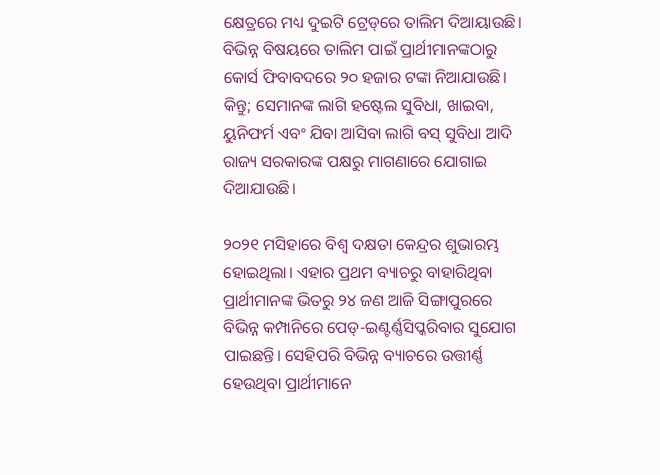କ୍ଷେତ୍ରରେ ମଧ୍ୟ ଦୁଇଟି ଟ୍ରେଡ୍‌ରେ ତାଲିମ ଦିଆୟାଉଛି। ବିଭିନ୍ନ ବିଷୟରେ ତାଲିମ ପାଇଁ ପ୍ରାର୍ଥୀମାନଙ୍କଠାରୁ କୋର୍ସ ଫିବାବଦରେ ୨୦ ହଜାର ଟଙ୍କା ନିଆଯାଉଛି। କିନ୍ତୁ; ସେମାନଙ୍କ ଲାଗି ହଷ୍ଟେଲ ସୁବିଧା, ଖାଇବା, ୟୁନିଫର୍ମ ଏବଂ ଯିବା ଆସିବା ଲାଗି ବସ୍ ସୁବିଧା ଆଦି ରାଜ୍ୟ ସରକାରଙ୍କ ପକ୍ଷରୁ ମାଗଣାରେ ଯୋଗାଇ ଦିଆଯାଉଛି।

୨୦୨୧ ମସିହାରେ ବିଶ୍ୱ ଦକ୍ଷତା କେନ୍ଦ୍ରର ଶୁଭାରମ୍ଭ ହୋଇଥିଲା। ଏହାର ପ୍ରଥମ ବ୍ୟାଚରୁ ବାହାରିଥିବା ପ୍ରାର୍ଥୀମାନଙ୍କ ଭିତରୁ ୨୪ ଜଣ ଆଜି ସିଙ୍ଗାପୁରରେ ବିଭିନ୍ନ କମ୍ପାନିରେ ପେଡ୍-ଇଣ୍ଟର୍ଣ୍ଣସିପ୍କରିବାର ସୁଯୋଗ ପାଇଛନ୍ତି। ସେହିପରି ବିଭିନ୍ନ ବ୍ୟାଚରେ ଉତ୍ତୀର୍ଣ୍ଣ ହେଉଥିବା ପ୍ରାର୍ଥୀମାନେ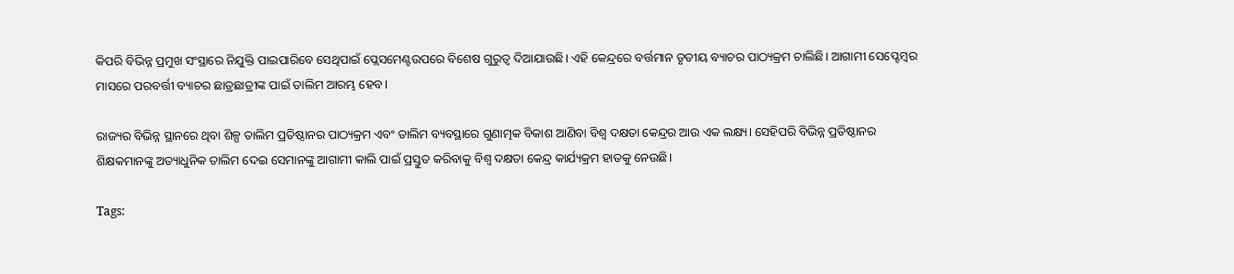କିପରି ବିଭିନ୍ନ ପ୍ରମୁଖ ସଂସ୍ଥାରେ ନିଯୁକ୍ତି ପାଇପାରିବେ ସେଥିପାଇଁ ପ୍ଲେସମେଣ୍ଟଉପରେ ବିଶେଷ ଗୁରୁତ୍ୱ ଦିଆଯାଉଛି। ଏହି କେନ୍ଦ୍ରରେ ବର୍ତ୍ତମାନ ତୃତୀୟ ବ୍ୟାଚର ପାଠ୍ୟକ୍ରମ ଚାଲିଛି। ଆଗାମୀ ସେପ୍ଟେମ୍ବର ମାସରେ ପରବର୍ତ୍ତୀ ବ୍ୟାଚର ଛାତ୍ରଛାତ୍ରୀଙ୍କ ପାଇଁ ତାଲିମ ଆରମ୍ଭ ହେବ।

ରାଜ୍ୟର ବିଭିନ୍ନ ସ୍ଥାନରେ ଥିବା ଶିଳ୍ପ ତାଲିମ ପ୍ରତିଷ୍ଠାନର ପାଠ୍ୟକ୍ରମ ଏବଂ ତାଲିମ ବ୍ୟବସ୍ଥାରେ ଗୁଣାତ୍ମକ ବିକାଶ ଆଣିବା ବିଶ୍ୱ ଦକ୍ଷତା କେନ୍ଦ୍ରର ଆଉ ଏକ ଲକ୍ଷ୍ୟ। ସେହିପରି ବିଭିନ୍ନ ପ୍ରତିଷ୍ଠାନର ଶିକ୍ଷକମାନଙ୍କୁ ଅତ୍ୟାଧୁନିକ ତାଲିମ ଦେଇ ସେମାନଙ୍କୁ ଆଗାମୀ କାଲି ପାଇଁ ପ୍ରସ୍ତୁତ କରିବାକୁ ବିଶ୍ୱ ଦକ୍ଷତା କେନ୍ଦ୍ର କାର୍ଯ୍ୟକ୍ରମ ହାତକୁ ନେଉଛି।

Tags: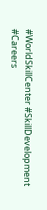#WorldSkillCenter #SkillDevelopment #Careers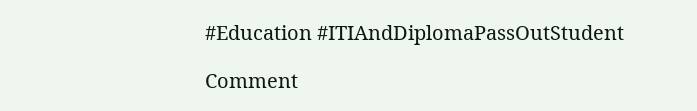#Education #ITIAndDiplomaPassOutStudent

Comment